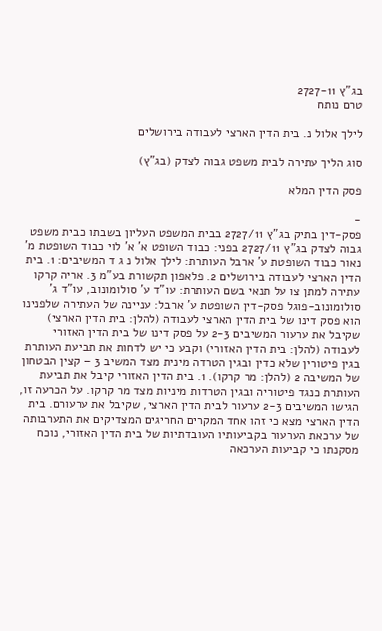בג"ץ 2727-11
טרם נותח

לילך אלול נ. בית הדין הארצי לעבודה בירושלים

סוג הליך עתירה לבית משפט גבוה לצדק (בג"ץ)

פסק הדין המלא

-
פסק-דין בתיק בג"ץ 2727/11 בבית המשפט העליון בשבתו כבית משפט גבוה לצדק בג"ץ 2727/11 בפני: כבוד השופט א' א' לוי כבוד השופטת מ' נאור כבוד השופטת ע' ארבל העותרת: לילך אלול נ ג ד המשיבים: 1. בית הדין הארצי לעבודה בירושלים 2. פלאפון תקשורת בע"מ 3. אריה קרקו עתירה למתן צו על תנאי בשם העותרת: עו"ד ע' סולומונוב, עו"ד ג' סולומונוב-פוגל פסק-דין השופטת ע' ארבל: עניינה של העתירה שלפנינו הוא פסק דינו של בית הדין הארצי לעבודה (להלן: בית הדין הארצי) שקיבל את ערעור המשיבים 2-3 על פסק דינו של בית הדין האזורי לעבודה (להלן: בית הדין האזורי) וקבע כי יש לדחות את תביעת העותרת בגין פיטורין שלא כדין ובגין הטרדה מינית מצד המשיב 3 – קצין הבטחון של המשיבה 2 (להלן: מר קרקו). 1. בית הדין האזורי קיבל את תביעת העותרת כנגד פיטוריה ובגין הטרדות מיניות מצד מר קרקו. על הכרעה זו, הגישו המשיבים 2-3 ערעור לבית הדין הארצי, שקיבל את ערעורם. בית הדין הארצי מצא כי זהו אחד המקרים החריגים המצדיקים את התערבותה של ערכאת הערעור בקביעותיו העובדתיות של בית הדין האזורי, נוכח מסקנתו כי קביעות הערכאה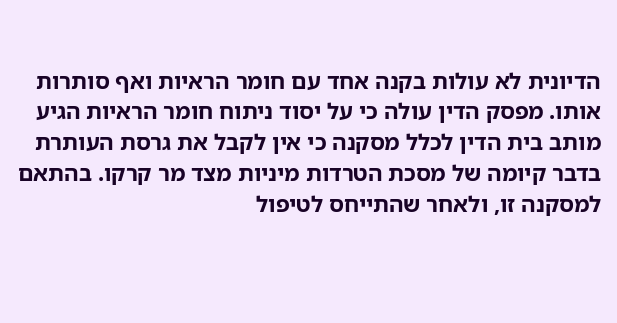הדיונית לא עולות בקנה אחד עם חומר הראיות ואף סותרות אותו. מפסק הדין עולה כי על יסוד ניתוח חומר הראיות הגיע מותב בית הדין לכלל מסקנה כי אין לקבל את גרסת העותרת בדבר קיומה של מסכת הטרדות מיניות מצד מר קרקו. בהתאם למסקנה זו, ולאחר שהתייחס לטיפול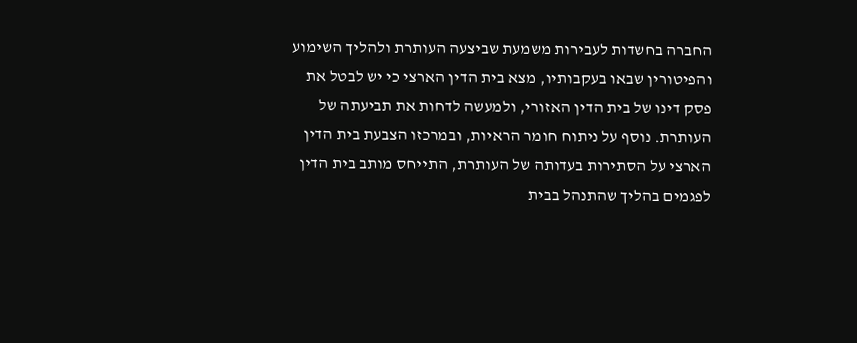החברה בחשדות לעבירות משמעת שביצעה העותרת ולהליך השימוע והפיטורין שבאו בעקבותיו, מצא בית הדין הארצי כי יש לבטל את פסק דינו של בית הדין האזורי, ולמעשה לדחות את תביעתה של העותרת. נוסף על ניתוח חומר הראיות, ובמרכזו הצבעת בית הדין הארצי על הסתירות בעדותה של העותרת, התייחס מותב בית הדין לפגמים בהליך שהתנהל בבית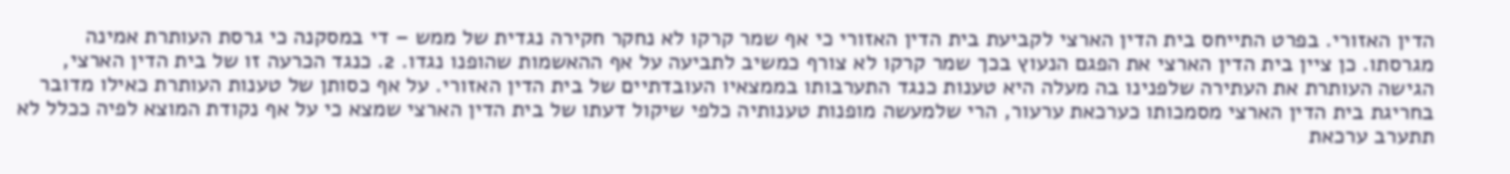הדין האזורי. בפרט התייחס בית הדין הארצי לקביעת בית הדין האזורי כי אף שמר קרקו לא נחקר חקירה נגדית של ממש – די במסקנה כי גרסת העותרת אמינה מגרסתו. כן ציין בית הדין הארצי את הפגם הנעוץ בכך שמר קרקו לא צורף כמשיב לתביעה על אף ההאשמות שהופנו נגדו. 2. כנגד הכרעה זו של בית הדין הארצי, הגישה העותרת את העתירה שלפנינו בה מעלה היא טענות כנגד התערבותו בממצאיו העובדתיים של בית הדין האזורי. על אף כסותן של טענות העותרת כאילו מדובר בחריגת בית הדין הארצי מסמכותו כערכאת ערעור, הרי שלמעשה מופנות טענותיה כלפי שיקול דעתו של בית הדין הארצי שמצא כי על אף נקודת המוצא לפיה ככלל לא תתערב ערכאת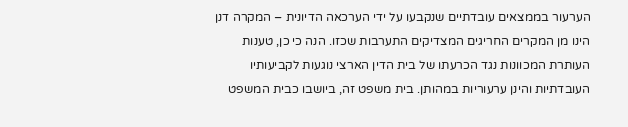הערעור בממצאים עובדתיים שנקבעו על ידי הערכאה הדיונית – המקרה דנן הינו מן המקרים החריגים המצדיקים התערבות שכזו. הנה כי כן, טענות העותרת המכוונות נגד הכרעתו של בית הדין הארצי נוגעות לקביעותיו העובדתיות והינן ערעוריות במהותן. בית משפט זה, ביושבו כבית המשפט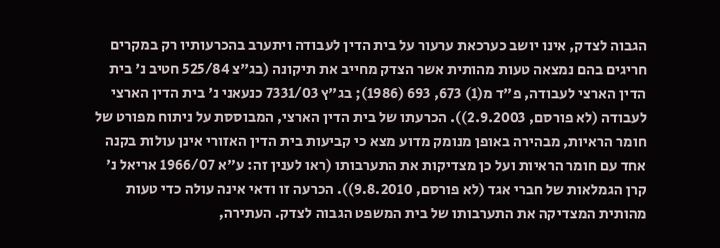הגבוה לצדק, אינו יושב כערכאת ערעור על בית הדין לעבודה ויתערב בהכרעותיו רק במקרים חריגים בהם נמצאה טעות מהותית אשר הצדק מחייב את תיקונה (בג"צ 525/84 חטיב נ' בית הדין הארצי לעבודה, פ"ד מ(1) 673, 693 (1986); בג"ץ 7331/03 כנעאני נ' בית הדין הארצי לעבודה (לא פורסם, 2.9.2003)). הכרעתו של בית הדין הארצי, המבוססת על ניתוח מפורט של חומר הראיות, מבהירה באופן מנומק מדוע מצא כי קביעות בית הדין האזורי אינן עולות בקנה אחד עם חומר הראיות ועל כן מצדיקות את התערבותו (ראו לענין זה: ע"א 1966/07 אריאל נ' קרן הגמלאות של חברי אגד (לא פורסם, 9.8.2010)). הכרעה זו ודאי אינה עולה כדי טעות מהותית המצדיקה את התערבותו של בית המשפט הגבוה לצדק. העתירה,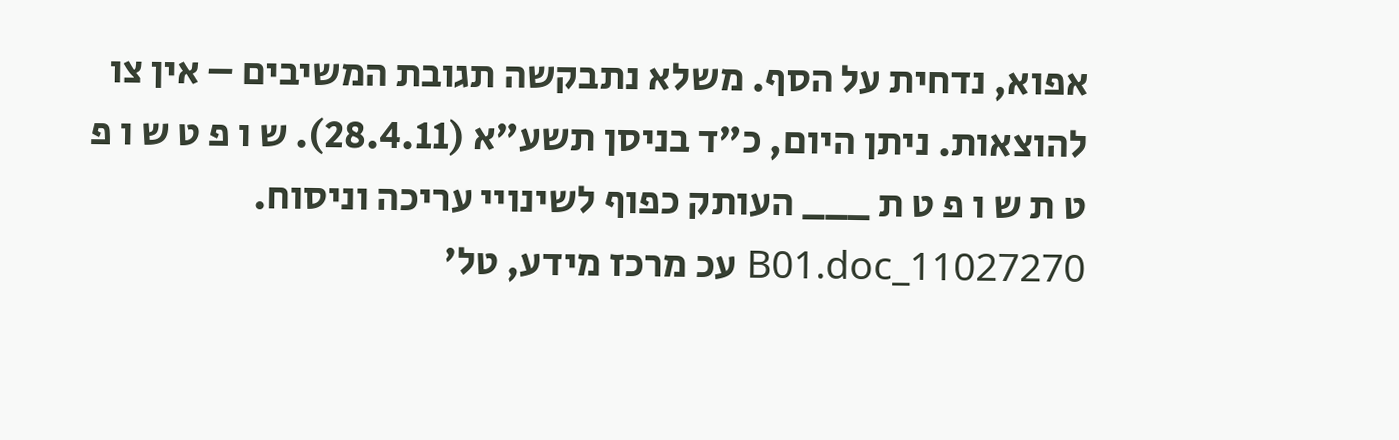אפוא, נדחית על הסף. משלא נתבקשה תגובת המשיבים – אין צו להוצאות. ניתן היום, כ"ד בניסן תשע"א (28.4.11). ש ו פ ט ש ו פ ט ת ש ו פ ט ת ___ העותק כפוף לשינויי עריכה וניסוח. 11027270_B01.doc עכ מרכז מידע, טל'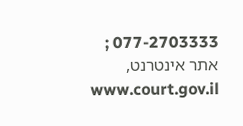077-2703333 ; אתר אינטרנט, www.court.gov.il